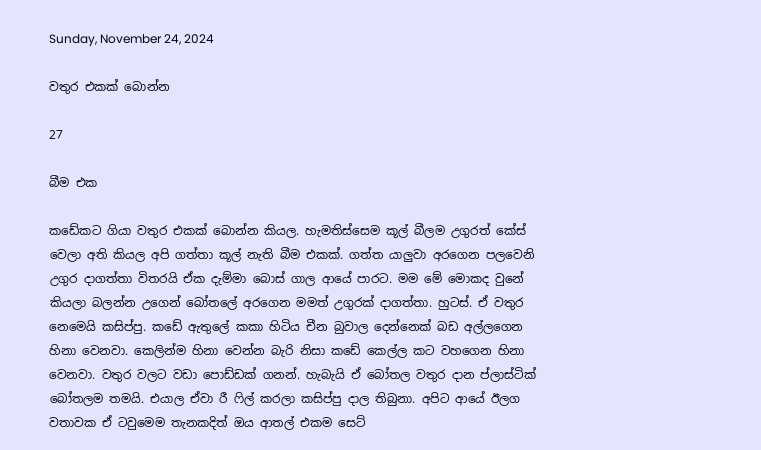Sunday, November 24, 2024

වතුර එකක් බොන්න

27

බීම එක

කඩේකට ගියා වතුර එකක් බොන්න කියල. හැමතිස්සෙම කූල් බීලම උගුරත් කේස් වෙලා අති කියල අපි ගත්තා කූල් නැති බීම එකක්. ගත්ත යාලුවා අරගෙන පලවෙනි උගුර දාගත්තා විතරයි ඒක දැම්මා බොස් ගාල ආයේ පාරට. මම මේ මොකද වුනේ කියලා බලන්න උගෙන් බෝතලේ අරගෙන මමත් උගුරක් දාගත්තා. හුටස්. ඒ වතුර නෙමෙයි කසිප්පු. කඩේ ඇතුලේ කකා හිටිය චීන බුවාල දෙන්නෙක් බඩ අල්ලගෙන හිනා වෙනවා. කෙලින්ම හිනා වෙන්න බැරි නිසා කඩේ කෙල්ල කට වහගෙන හිනා වෙනවා. වතුර වලට වඩා පොඩ්ඩක් ගනන්. හැබැයි ඒ බෝතල වතුර දාන ප්ලාස්ටික් බෝතලම තමයි. එයාල ඒවා රී ෆිල් කරලා කසිප්පු දාල තිබුනා. අපිට ආයේ ඊලග වතාවක ඒ ටවුමෙම තැනකදිත් ඔය ආතල් එකම සෙට්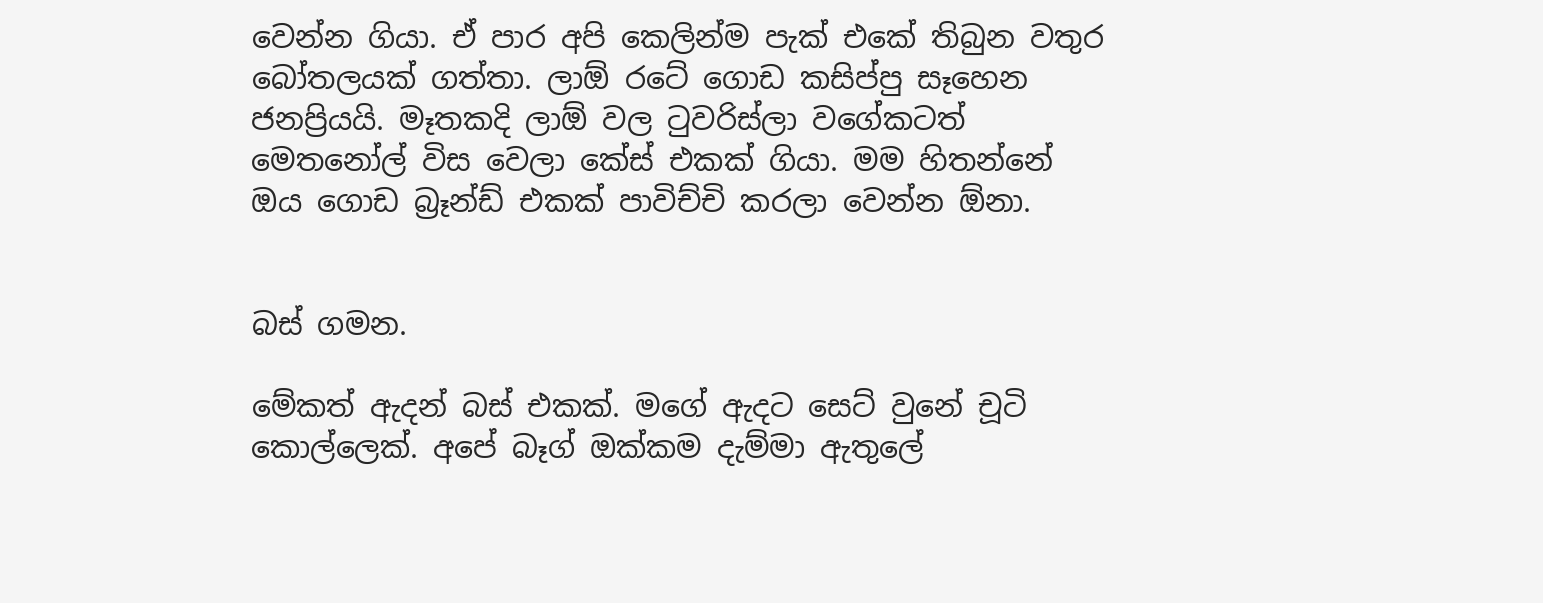වෙන්න ගියා. ඒ පාර අපි කෙලින්ම පැක් එකේ තිබුන වතුර බෝතලයක් ගත්තා. ලාඕ රටේ ගොඩ කසිප්පු සෑහෙන ජනප්‍රියයි. මෑතකදි ලාඕ වල ටුවරිස්ලා වගේකටත් මෙතනෝල් විස වෙලා කේස් එකක් ගියා. මම හිතන්නේ ඔය ගොඩ බ්‍රෑන්ඩ් එකක් පාවිච්චි කරලා වෙන්න ඕනා.


බස් ගමන.

මේකත් ඇදන් බස් එකක්. මගේ ඇදට සෙට් වුනේ චූටි කොල්ලෙක්. අපේ බෑග් ඔක්කම දැම්මා ඇතුලේ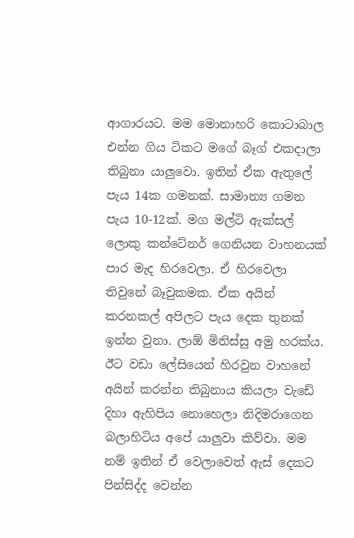ආගාරයට. මම මොනාහරි කොටාබාල එන්න ගිය ටිකට මගේ බෑග් එකදාලා තිබුනා යාලුවො. ඉතින් ඒක ඇතුලේ පැය 14ක ගමනක්. සාමාන්‍ය ගමන පැය 10-12ක්. මග මල්ටි ඇක්සල් ලොකු කන්ටේනර් ගෙනියන වාහනයක් පාර මැද හිරවෙලා. ඒ හිරවෙලා තිවුනේ බෑවුකමක. ඒක අයින් කරනකල් අපිලට පැය දෙක තුනක් ඉන්න වුනා. ලාඕ මිනිස්සු අමු හරක්ය. ඊට වඩා ලේසියෙන් හිරවුන වාහනේ අයින් කරන්න තිබුනාය කියලා වැඩේ දිහා ඇහිපිය නොහෙලා නිදිමරාගෙන බලාහිටිය අපේ යාලුවා කිව්වා. මම නම් ඉතින් ඒ වෙලාවෙත් ඇස් දෙකට පින්සිද්ද වෙන්න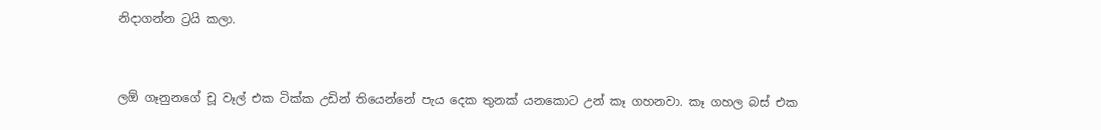නිදාගන්න ට්‍රයි කලා.


ලඕ ගෑනුනගේ චූ වෑල් එක ටික්ක උඩින් තියෙන්නේ පැය දෙක තුනක් යනකොට උන් කෑ ගහනවා. කෑ ගහල බස් එක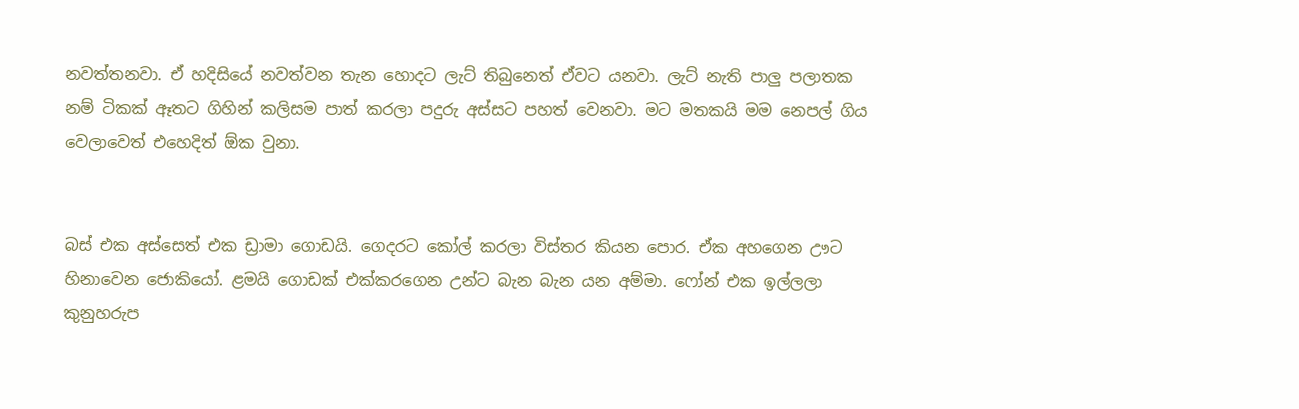නවත්තනවා. ඒ හදිසියේ නවත්වන තැන හොදට ලැට් තිබුනෙත් ඒවට යනවා. ලැට් නැති පාලු පලාතක නම් ටිකක් ඈතට ගිහින් කලිසම පාත් කරලා පදුරු අස්සට පහත් වෙනවා. මට මතකයි මම නෙපල් ගිය වෙලාවෙත් එහෙදිත් ඕක වුනා.


බස් එක අස්සෙත් එක ඩ්‍රාමා ගොඩයි. ගෙදරට කෝල් කරලා විස්තර කියන පොර. ඒක අහගෙන ඌට හිනාවෙන ජොකියෝ. ළමයි ගොඩක් එක්කරගෙන උන්ට බැන බැන යන අම්මා. ෆෝන් එක ඉල්ලලා කුනුහරුප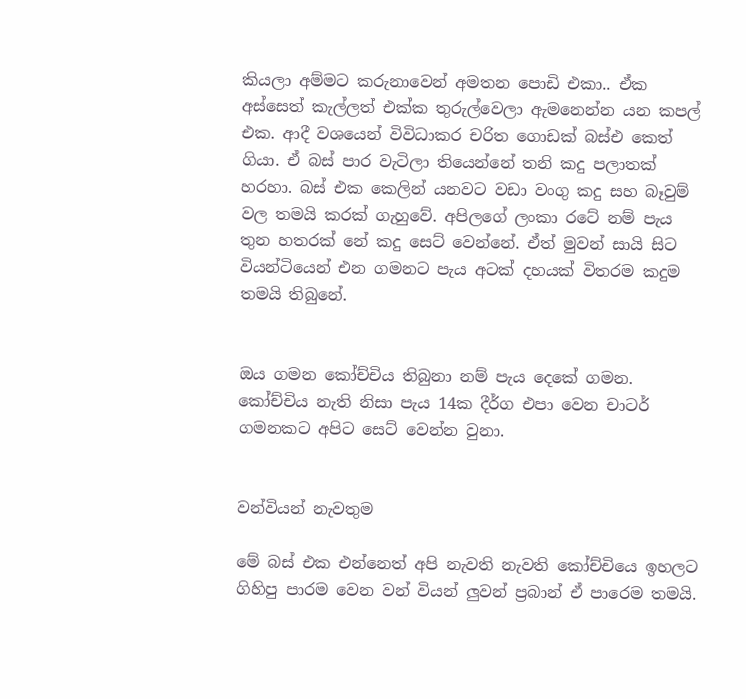කියලා අම්මට කරුනාවෙන් අමතන පොඩි එකා.. ඒක අස්සෙත් කැල්ලත් එක්ක තුරුල්වෙලා ඇමනෙන්න යන කපල් එක. ආදී වශයෙන් විවිධාකර චරිත ගොඩක් බස්එ කෙත් ගියා. ඒ බස් පාර වැටිලා තියෙන්නේ තනි කදු පලාතක් හරහා. බස් එක කෙලින් යනවට වඩා වංගු කදු සහ බෑවුම් වල තමයි කරක් ගැහුවේ. අපිලගේ ලංකා රටේ නම් පැය තුන හතරක් නේ කදු සෙට් වෙන්නේ. ඒත් මුවන් සායි සිට වියන්ටියෙන් එන ගමනට පැය අටක් දහයක් විතරම කදුම තමයි තිබුනේ.


ඔය ගමන කෝච්චිය තිබුනා නම් පැය දෙකේ ගමන. කෝච්චිය නැති නිසා පැය 14ක දීර්ග එපා වෙන චාටර් ගමනකට අපිට සෙට් වෙන්න වුනා.


වන්වියන් නැවතුම

මේ බස් එක එන්නෙත් අපි නැවති නැවති කෝච්චියෙ ඉහලට ගිහිපු පාරම වෙන වන් වියන් ලුවන් ප්‍රබාන් ඒ පාරෙම තමයි.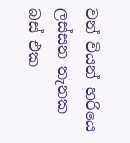වන් වියන් හරියෙ ලස්සන තැනක බස් එක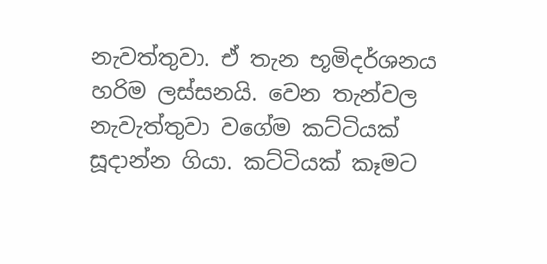නැවත්තුවා. ඒ තැන භූමිදර්ශනය හරිම ලස්සනයි. වෙන තැන්වල නැවැත්තුවා වගේම කට්ටියක් සූදාන්න ගියා. කට්ටියක් කෑමට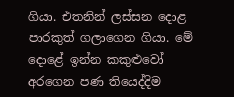ගියා. එතනින් ලස්සන දොළ පාරකුත් ගලාගෙන ගියා. මේ දොළේ ඉන්න කකුළුවෝ අරගෙන පණ තියෙද්දිම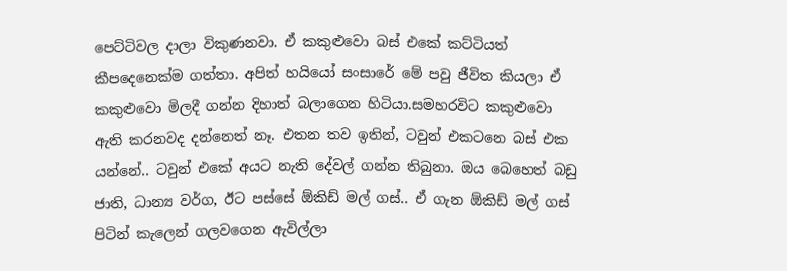පෙට්ටිවල දාලා විකුණනවා. ඒ කකුළුවො බස් එකේ කට්ටියත් කීපදෙනෙක්ම ගත්තා. අපිත් හයියෝ සංසාරේ මේ පවු ජීවිත කියලා ඒ කකුළුවො මිලදී ගන්න දිහාත් බලාගෙන හිටියා.සමහරවිට කකුළුවො ඇති කරනවද දන්නෙත් නෑ. එතන තව ඉතින්, ටවුන් එකටනෙ බස් එක යන්නේ.. ටවුන් එකේ අයට නැති දේවල් ගන්න තිබුනා. ඔය බෙහෙත් බඩු ජාති, ධාන්‍ය වර්ග, ඊට පස්සේ ඕකිඩ් මල් ගස්.. ඒ ගැන ඕකිඩ් මල් ගස් පිටින් කැලෙන් ගලවගෙන ඇවිල්ලා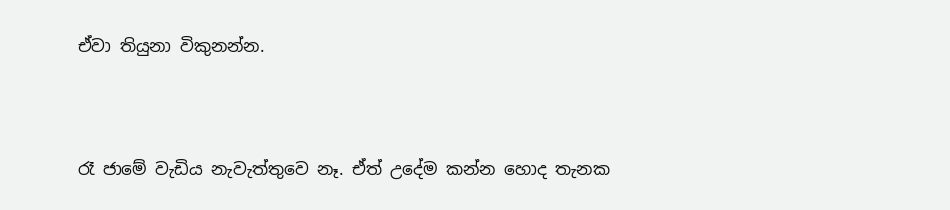ඒවා තියුනා විකුනන්න.



රෑ ජාමේ වැඩිය නැවැත්තුවෙ නෑ. ඒත් උදේම කන්න හොද තැනක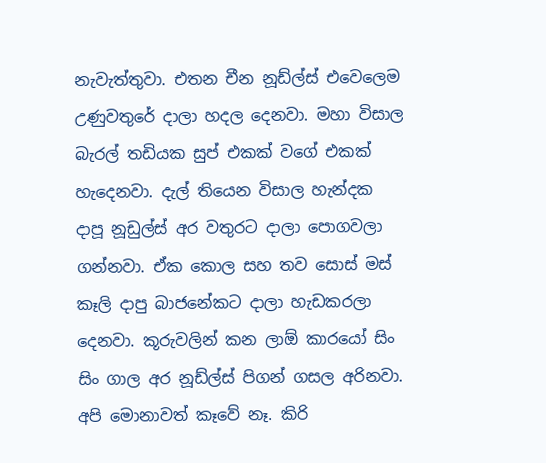නැවැත්තුවා. එතන චීන නූඩ්ල්ස් එවෙලෙම උණුවතුරේ දාලා හදල දෙනවා. මහා විසාල බැරල් තඩියක සුප් එකක් වගේ එකක් හැදෙනවා. දැල් තියෙන විසාල හැන්දක දාපූ නූඩුල්ස් අර වතුරට දාලා පොගවලා ගන්නවා. ඒක කොල සහ තව සොස් මස් කෑලි දාපු බාජනේකට දාලා හැඩකරලා දෙනවා. කූරුවලින් කන ලාඕ කාරයෝ සිං සිං ගාල අර නූඩ්ල්ස් පිගන් ගසල අරිනවා. අපි මොනාවත් කෑවේ නෑ. කිරි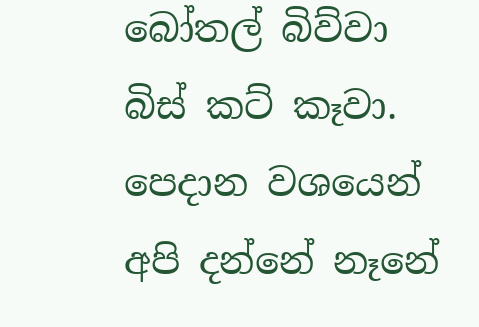බෝතල් බිව්වා බිස් කට් කෑවා. පෙදාන වශයෙන් අපි දන්නේ නෑනේ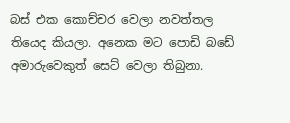බස් එක කොච්චර වෙලා නවත්තල තියෙද කියලා. අනෙක මට පොඩි බඩේ අමාරුවෙකුත් සෙට් වෙලා තිබුනා.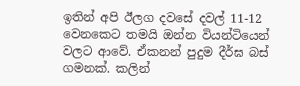ඉතින් අපි ඊලග දවසේ දවල් 11-12 වෙනකෙට තමයි ඔන්න වියන්ටියෙන් වලට ආවේ. ඒකනන් පුදුම දීර්ඝ බස් ගමනක්. කලින්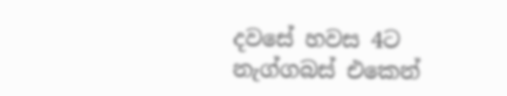දවසේ හවස 4ට නැග්ගබස් එකෙන්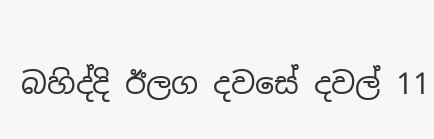බහිද්දි ඊලග දවසේ දවල් 11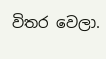විතර වෙලා.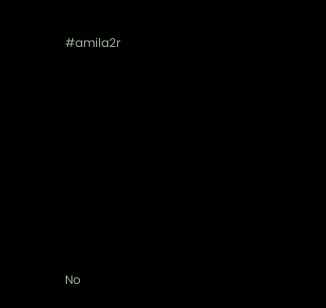#amila2r










No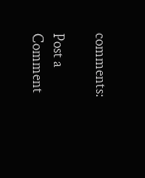comments:

Post a Comment